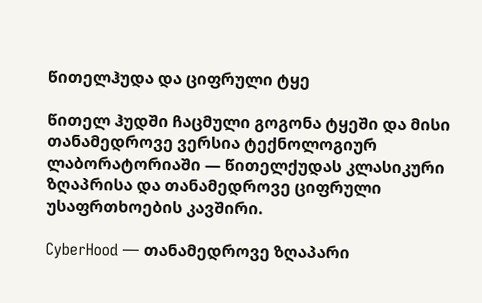წითელჰუდა და ციფრული ტყე

წითელ ჰუდში ჩაცმული გოგონა ტყეში და მისი თანამედროვე ვერსია ტექნოლოგიურ ლაბორატორიაში — წითელქუდას კლასიკური ზღაპრისა და თანამედროვე ციფრული უსაფრთხოების კავშირი.

CyberHood — თანამედროვე ზღაპარი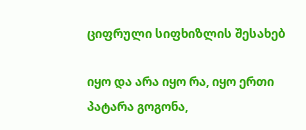ციფრული სიფხიზლის შესახებ

იყო და არა იყო რა, იყო ერთი პატარა გოგონა,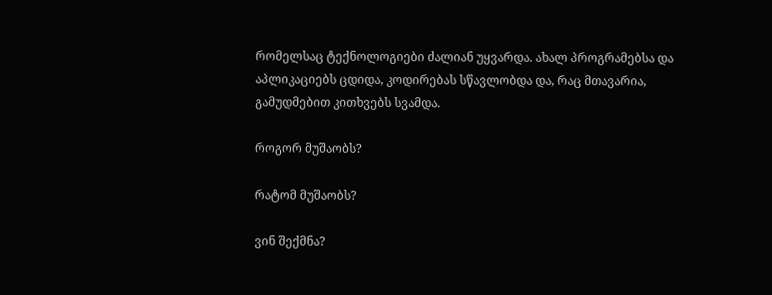რომელსაც ტექნოლოგიები ძალიან უყვარდა. ახალ პროგრამებსა და აპლიკაციებს ცდიდა, კოდირებას სწავლობდა და, რაც მთავარია, გამუდმებით კითხვებს სვამდა.

როგორ მუშაობს?

რატომ მუშაობს?

ვინ შექმნა?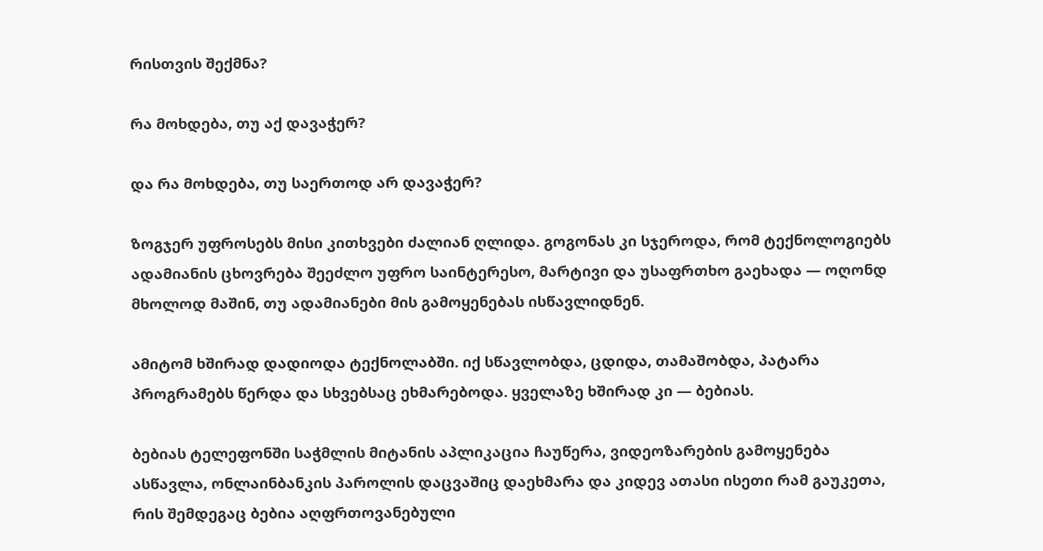რისთვის შექმნა?

რა მოხდება, თუ აქ დავაჭერ?

და რა მოხდება, თუ საერთოდ არ დავაჭერ?

ზოგჯერ უფროსებს მისი კითხვები ძალიან ღლიდა. გოგონას კი სჯეროდა, რომ ტექნოლოგიებს ადამიანის ცხოვრება შეეძლო უფრო საინტერესო, მარტივი და უსაფრთხო გაეხადა — ოღონდ მხოლოდ მაშინ, თუ ადამიანები მის გამოყენებას ისწავლიდნენ.

ამიტომ ხშირად დადიოდა ტექნოლაბში. იქ სწავლობდა, ცდიდა, თამაშობდა, პატარა პროგრამებს წერდა და სხვებსაც ეხმარებოდა. ყველაზე ხშირად კი — ბებიას.

ბებიას ტელეფონში საჭმლის მიტანის აპლიკაცია ჩაუწერა, ვიდეოზარების გამოყენება ასწავლა, ონლაინბანკის პაროლის დაცვაშიც დაეხმარა და კიდევ ათასი ისეთი რამ გაუკეთა, რის შემდეგაც ბებია აღფრთოვანებული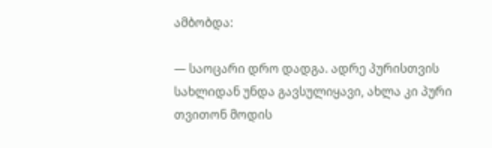ამბობდა:

— საოცარი დრო დადგა. ადრე პურისთვის სახლიდან უნდა გავსულიყავი, ახლა კი პური თვითონ მოდის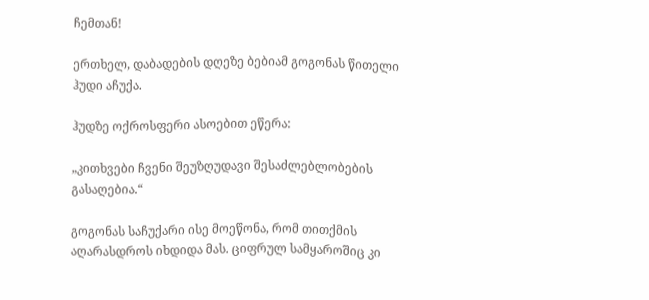ჩემთან!

ერთხელ, დაბადების დღეზე ბებიამ გოგონას წითელი ჰუდი აჩუქა.

ჰუდზე ოქროსფერი ასოებით ეწერა:

„კითხვები ჩვენი შეუზღუდავი შესაძლებლობების გასაღებია.“

გოგონას საჩუქარი ისე მოეწონა, რომ თითქმის აღარასდროს იხდიდა მას. ციფრულ სამყაროშიც კი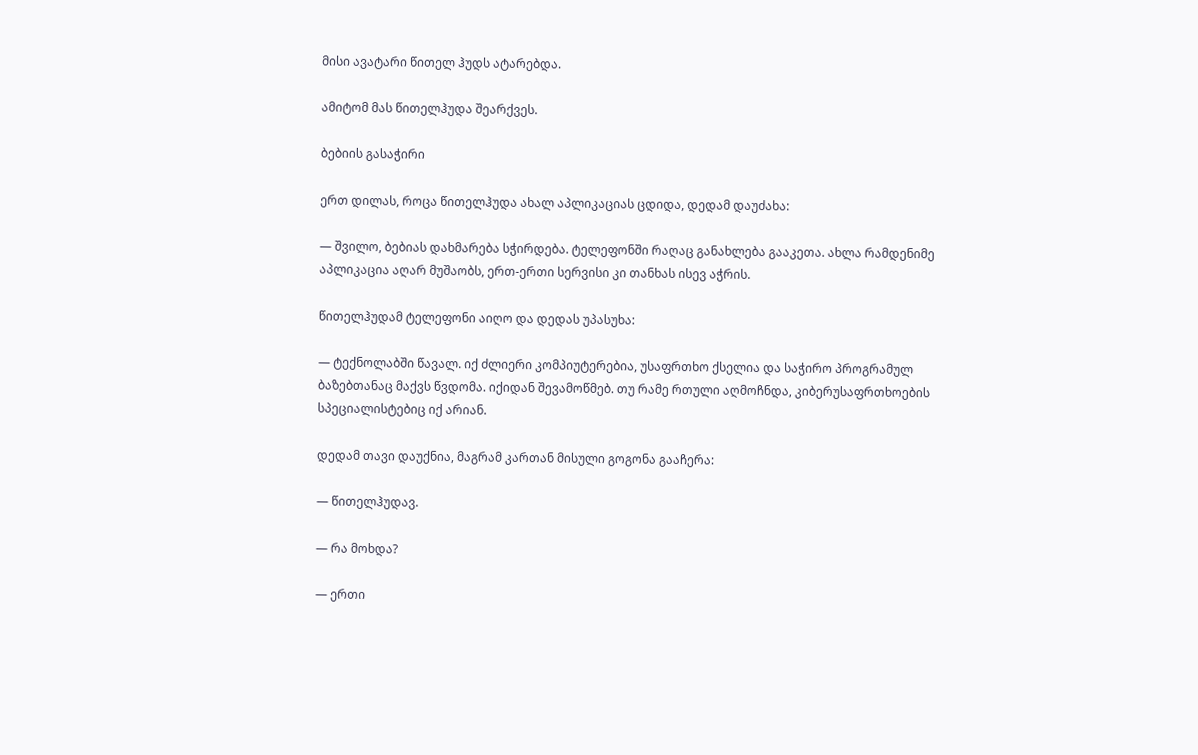მისი ავატარი წითელ ჰუდს ატარებდა.

ამიტომ მას წითელჰუდა შეარქვეს.

ბებიის გასაჭირი

ერთ დილას, როცა წითელჰუდა ახალ აპლიკაციას ცდიდა, დედამ დაუძახა:

— შვილო, ბებიას დახმარება სჭირდება. ტელეფონში რაღაც განახლება გააკეთა. ახლა რამდენიმე აპლიკაცია აღარ მუშაობს, ერთ-ერთი სერვისი კი თანხას ისევ აჭრის.

წითელჰუდამ ტელეფონი აიღო და დედას უპასუხა:

— ტექნოლაბში წავალ. იქ ძლიერი კომპიუტერებია, უსაფრთხო ქსელია და საჭირო პროგრამულ ბაზებთანაც მაქვს წვდომა. იქიდან შევამოწმებ. თუ რამე რთული აღმოჩნდა, კიბერუსაფრთხოების სპეციალისტებიც იქ არიან.

დედამ თავი დაუქნია, მაგრამ კართან მისული გოგონა გააჩერა:

— წითელჰუდავ.

— რა მოხდა?

— ერთი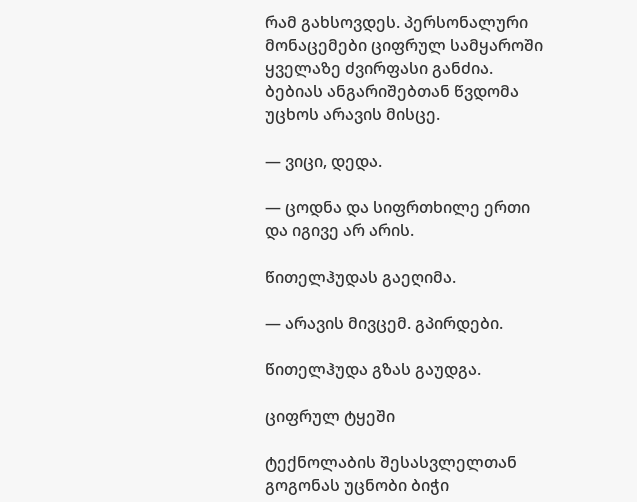რამ გახსოვდეს. პერსონალური მონაცემები ციფრულ სამყაროში ყველაზე ძვირფასი განძია. ბებიას ანგარიშებთან წვდომა უცხოს არავის მისცე.

— ვიცი, დედა.

— ცოდნა და სიფრთხილე ერთი და იგივე არ არის.

წითელჰუდას გაეღიმა.

— არავის მივცემ. გპირდები.

წითელჰუდა გზას გაუდგა.

ციფრულ ტყეში

ტექნოლაბის შესასვლელთან გოგონას უცნობი ბიჭი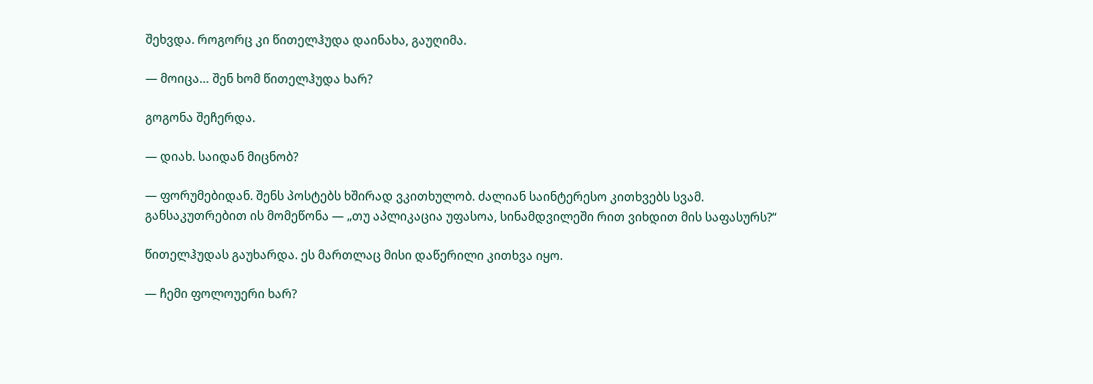შეხვდა. როგორც კი წითელჰუდა დაინახა, გაუღიმა.

— მოიცა… შენ ხომ წითელჰუდა ხარ?

გოგონა შეჩერდა.

— დიახ. საიდან მიცნობ?

— ფორუმებიდან. შენს პოსტებს ხშირად ვკითხულობ. ძალიან საინტერესო კითხვებს სვამ. განსაკუთრებით ის მომეწონა — „თუ აპლიკაცია უფასოა, სინამდვილეში რით ვიხდით მის საფასურს?“

წითელჰუდას გაუხარდა. ეს მართლაც მისი დაწერილი კითხვა იყო.

— ჩემი ფოლოუერი ხარ?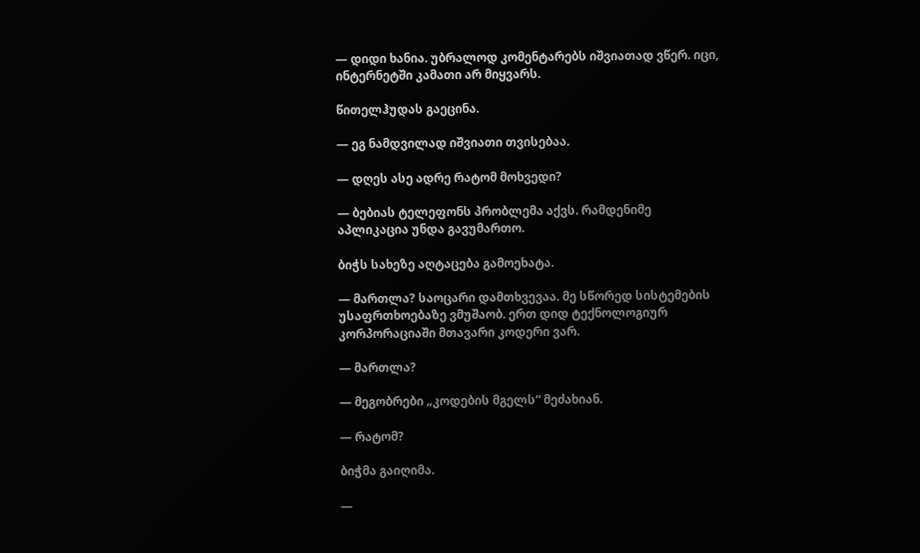— დიდი ხანია. უბრალოდ კომენტარებს იშვიათად ვწერ. იცი, ინტერნეტში კამათი არ მიყვარს.

წითელჰუდას გაეცინა.

— ეგ ნამდვილად იშვიათი თვისებაა.

— დღეს ასე ადრე რატომ მოხვედი?

— ბებიას ტელეფონს პრობლემა აქვს. რამდენიმე აპლიკაცია უნდა გავუმართო.

ბიჭს სახეზე აღტაცება გამოეხატა.

— მართლა? საოცარი დამთხვევაა. მე სწორედ სისტემების უსაფრთხოებაზე ვმუშაობ. ერთ დიდ ტექნოლოგიურ კორპორაციაში მთავარი კოდერი ვარ.

— მართლა?

— მეგობრები „კოდების მგელს“ მეძახიან.

— რატომ?

ბიჭმა გაიღიმა.

—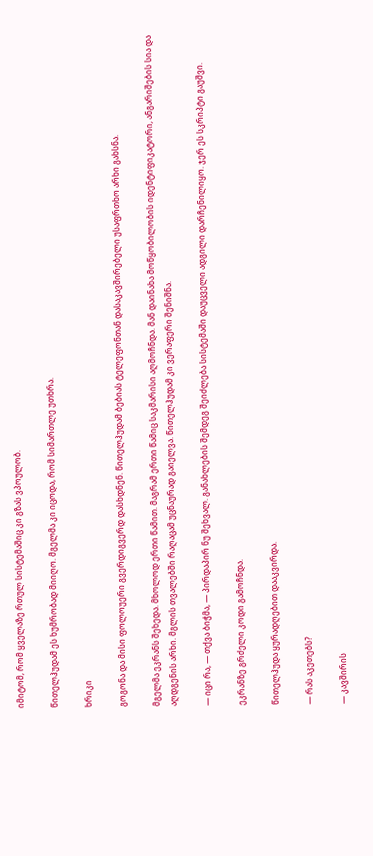იმიტომ, რომ ყველაზე რთულ სისტემაშიც კი გზას ვპოულობ.

წითელჰუდამ ეს ხუმრობად მიიღო. მგელმა კი იცოდა, რომ სიმართლე უთხრა.

ხრიკი

გოგონა და მისი ფოლოუერი გვერდიგვერდ დასხდნენ. წითელჰუდამ ბებიას ტელეფონთან დასაკავშირებელი უსაფრთხო არხი გახსნა.

მგელმა ეკრანს შეხედა. მხოლოდ ერთი წამით. მაგრამ ერთი წამიც საკმარისი აღმოჩნდა. მან დაინახა მოწყობილობის იდენტიფიკატორი, ანგარიშების სია და აღდგენის არხი. მგლის თვალებში რაღაცამ უცნაურად გაიელვა. წითელჰუდამ კი ვერაფერი შენიშნა.

— იცი რა, — თქვა ბიჭმა, — პირდაპირ ნუ შეხვალ. განახლების შემდეგ შეიძლება სისტემაში დაუცველი ადგილი დარჩენილიყო. ჯერ ეს სკრიპტი გაუშვი.

ეკრანზე გრძელი კოდი გამოჩნდა.

წითელჰუდა ყურადღებით დააკვირდა.

— რას აკეთებს?

— კავშირის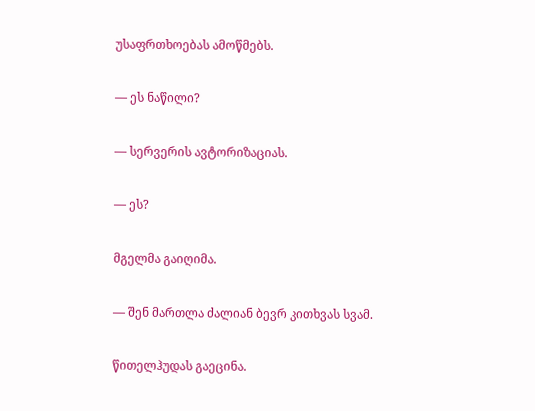უსაფრთხოებას ამოწმებს.

— ეს ნაწილი?

— სერვერის ავტორიზაციას.

— ეს?

მგელმა გაიღიმა.

— შენ მართლა ძალიან ბევრ კითხვას სვამ.

წითელჰუდას გაეცინა.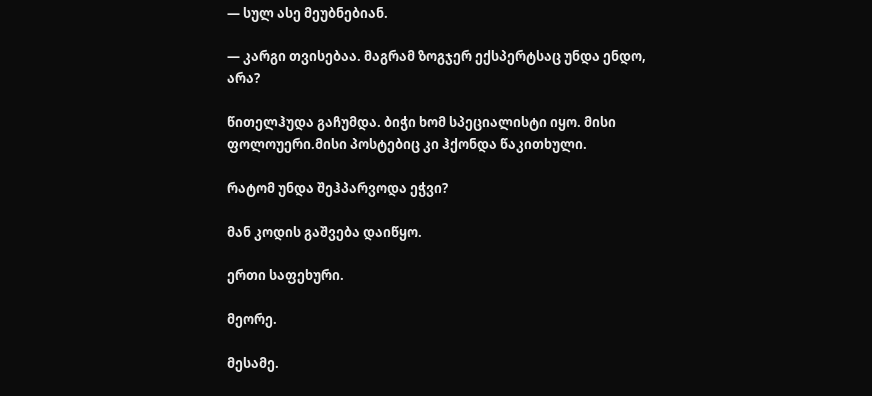— სულ ასე მეუბნებიან.

— კარგი თვისებაა. მაგრამ ზოგჯერ ექსპერტსაც უნდა ენდო, არა?

წითელჰუდა გაჩუმდა. ბიჭი ხომ სპეციალისტი იყო. მისი ფოლოუერი.მისი პოსტებიც კი ჰქონდა წაკითხული.

რატომ უნდა შეჰპარვოდა ეჭვი?

მან კოდის გაშვება დაიწყო.

ერთი საფეხური.

მეორე.

მესამე.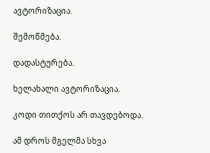ავტორიზაცია.

შემოწმება.

დადასტურება.

ხელახალი ავტორიზაცია.

კოდი თითქოს არ თავდებოდა.

ამ დროს მგელმა სხვა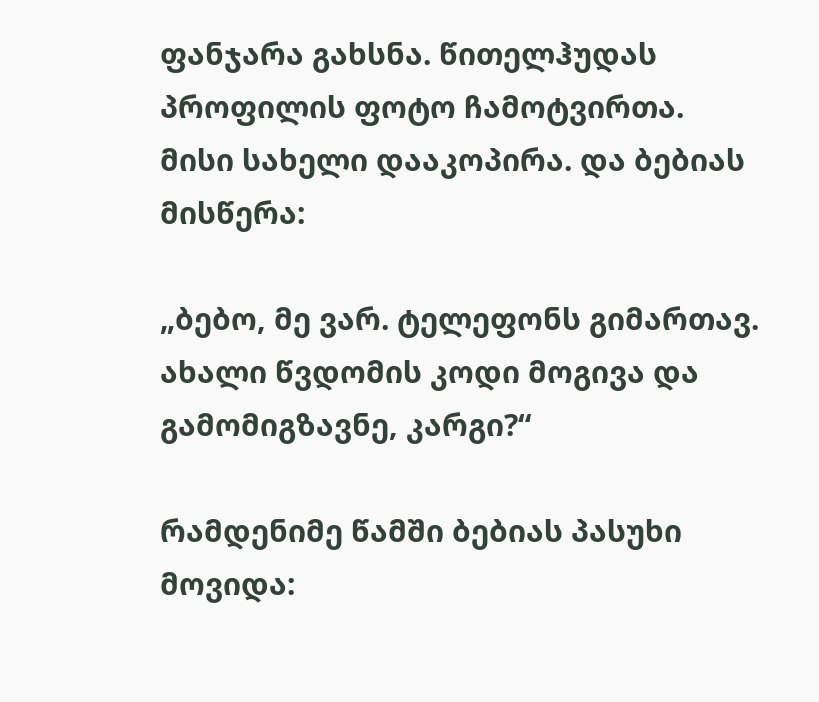ფანჯარა გახსნა. წითელჰუდას პროფილის ფოტო ჩამოტვირთა. მისი სახელი დააკოპირა. და ბებიას მისწერა:

„ბებო, მე ვარ. ტელეფონს გიმართავ. ახალი წვდომის კოდი მოგივა და გამომიგზავნე, კარგი?“

რამდენიმე წამში ბებიას პასუხი მოვიდა: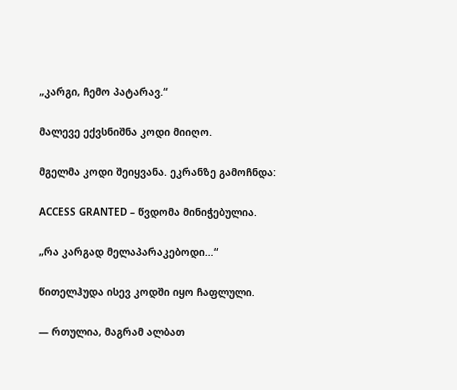„კარგი, ჩემო პატარავ.“

მალევე ექვსნიშნა კოდი მიიღო.

მგელმა კოდი შეიყვანა. ეკრანზე გამოჩნდა:

ACCESS GRANTED – წვდომა მინიჭებულია.

„რა კარგად მელაპარაკებოდი…“

წითელჰუდა ისევ კოდში იყო ჩაფლული.

— რთულია, მაგრამ ალბათ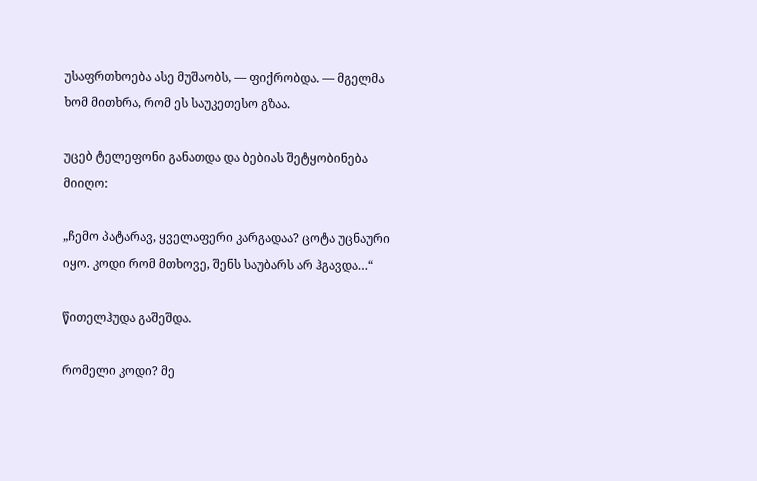უსაფრთხოება ასე მუშაობს, — ფიქრობდა. — მგელმა ხომ მითხრა, რომ ეს საუკეთესო გზაა.

უცებ ტელეფონი განათდა და ბებიას შეტყობინება მიიღო:

„ჩემო პატარავ, ყველაფერი კარგადაა? ცოტა უცნაური იყო. კოდი რომ მთხოვე, შენს საუბარს არ ჰგავდა…“

წითელჰუდა გაშეშდა.

რომელი კოდი? მე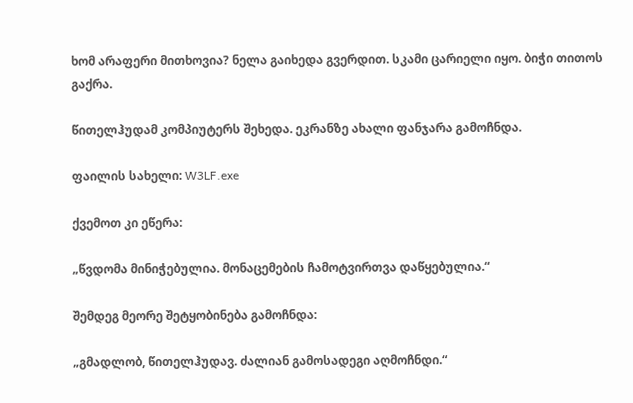ხომ არაფერი მითხოვია? ნელა გაიხედა გვერდით. სკამი ცარიელი იყო. ბიჭი თითოს გაქრა.

წითელჰუდამ კომპიუტერს შეხედა. ეკრანზე ახალი ფანჯარა გამოჩნდა.

ფაილის სახელი: W3LF.exe

ქვემოთ კი ეწერა:

„წვდომა მინიჭებულია. მონაცემების ჩამოტვირთვა დაწყებულია.“

შემდეგ მეორე შეტყობინება გამოჩნდა:

„გმადლობ, წითელჰუდავ. ძალიან გამოსადეგი აღმოჩნდი.“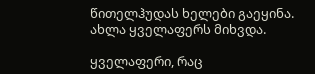წითელჰუდას ხელები გაეყინა. ახლა ყველაფერს მიხვდა.

ყველაფერი, რაც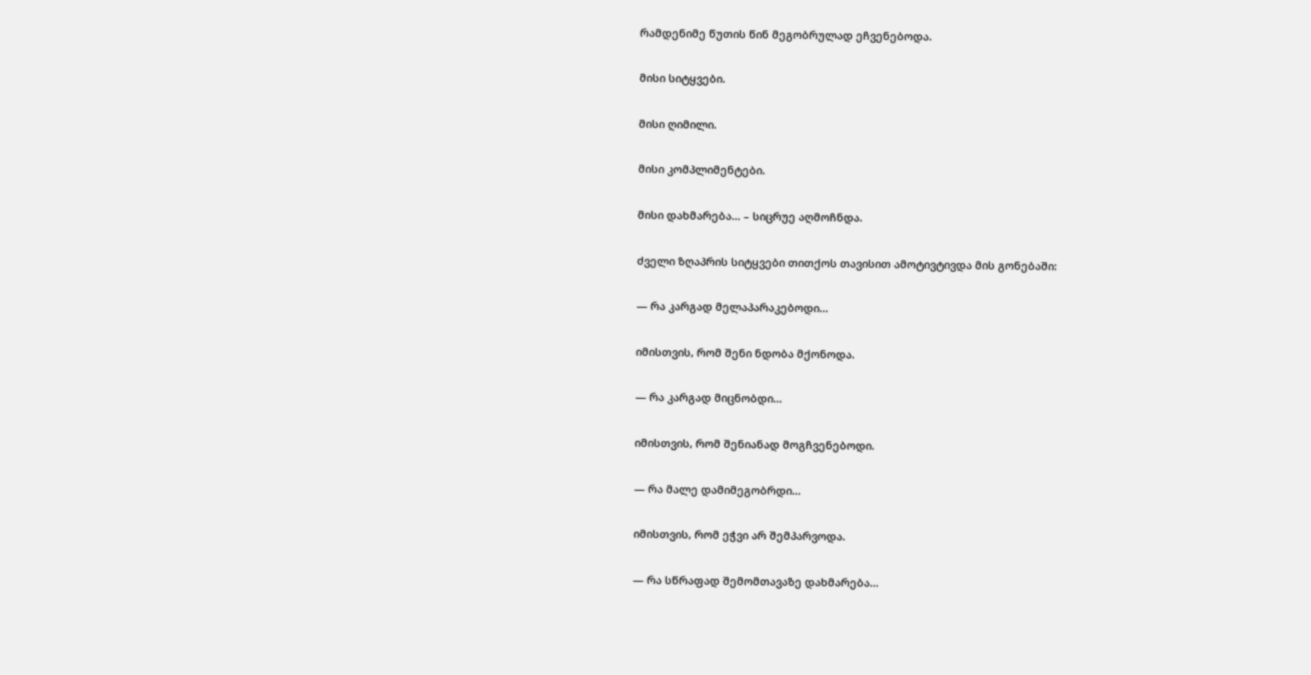რამდენიმე წუთის წინ მეგობრულად ეჩვენებოდა.

მისი სიტყვები.

მისი ღიმილი.

მისი კომპლიმენტები.

მისი დახმარება… – სიცრუე აღმოჩნდა.

ძველი ზღაპრის სიტყვები თითქოს თავისით ამოტივტივდა მის გონებაში:

— რა კარგად მელაპარაკებოდი…

იმისთვის, რომ შენი ნდობა მქონოდა.

— რა კარგად მიცნობდი…

იმისთვის, რომ შენიანად მოგჩვენებოდი.

— რა მალე დამიმეგობრდი…

იმისთვის, რომ ეჭვი არ შემპარვოდა.

— რა სწრაფად შემომთავაზე დახმარება…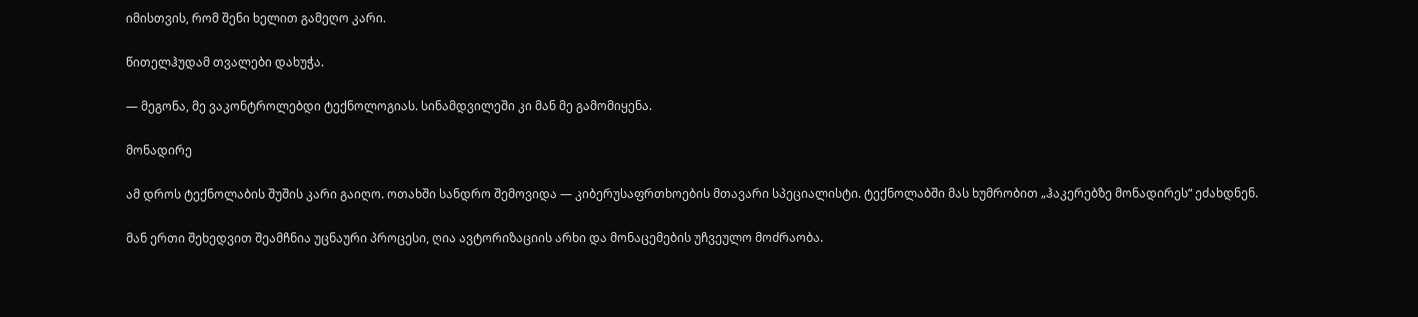იმისთვის, რომ შენი ხელით გამეღო კარი.

წითელჰუდამ თვალები დახუჭა.

— მეგონა, მე ვაკონტროლებდი ტექნოლოგიას. სინამდვილეში კი მან მე გამომიყენა.

მონადირე

ამ დროს ტექნოლაბის შუშის კარი გაიღო. ოთახში სანდრო შემოვიდა — კიბერუსაფრთხოების მთავარი სპეციალისტი. ტექნოლაბში მას ხუმრობით „ჰაკერებზე მონადირეს“ ეძახდნენ.

მან ერთი შეხედვით შეამჩნია უცნაური პროცესი, ღია ავტორიზაციის არხი და მონაცემების უჩვეულო მოძრაობა.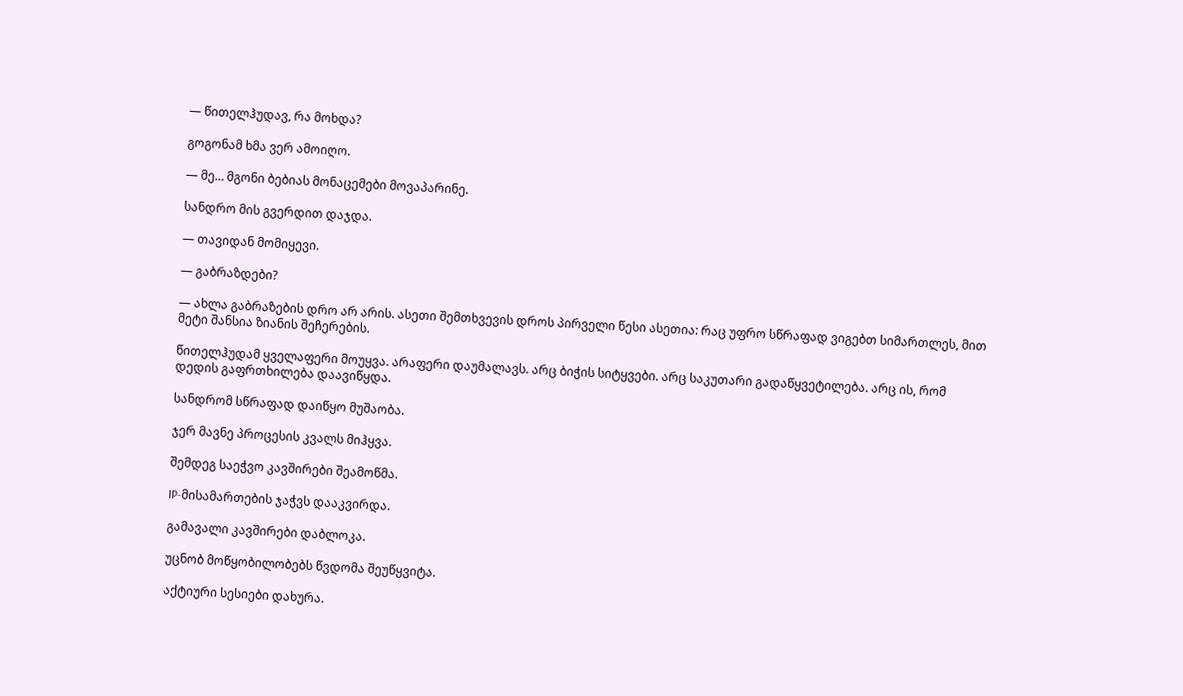— წითელჰუდავ, რა მოხდა?

გოგონამ ხმა ვერ ამოიღო.

— მე… მგონი ბებიას მონაცემები მოვაპარინე.

სანდრო მის გვერდით დაჯდა.

— თავიდან მომიყევი.

— გაბრაზდები?

— ახლა გაბრაზების დრო არ არის. ასეთი შემთხვევის დროს პირველი წესი ასეთია: რაც უფრო სწრაფად ვიგებთ სიმართლეს, მით მეტი შანსია ზიანის შეჩერების.

წითელჰუდამ ყველაფერი მოუყვა. არაფერი დაუმალავს. არც ბიჭის სიტყვები. არც საკუთარი გადაწყვეტილება. არც ის, რომ დედის გაფრთხილება დაავიწყდა.

სანდრომ სწრაფად დაიწყო მუშაობა.

ჯერ მავნე პროცესის კვალს მიჰყვა.

შემდეგ საეჭვო კავშირები შეამოწმა.

IP-მისამართების ჯაჭვს დააკვირდა.

გამავალი კავშირები დაბლოკა.

უცნობ მოწყობილობებს წვდომა შეუწყვიტა.

აქტიური სესიები დახურა.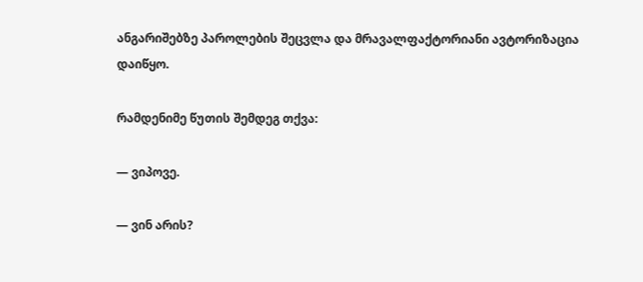ანგარიშებზე პაროლების შეცვლა და მრავალფაქტორიანი ავტორიზაცია დაიწყო.

რამდენიმე წუთის შემდეგ თქვა:

— ვიპოვე.

— ვინ არის?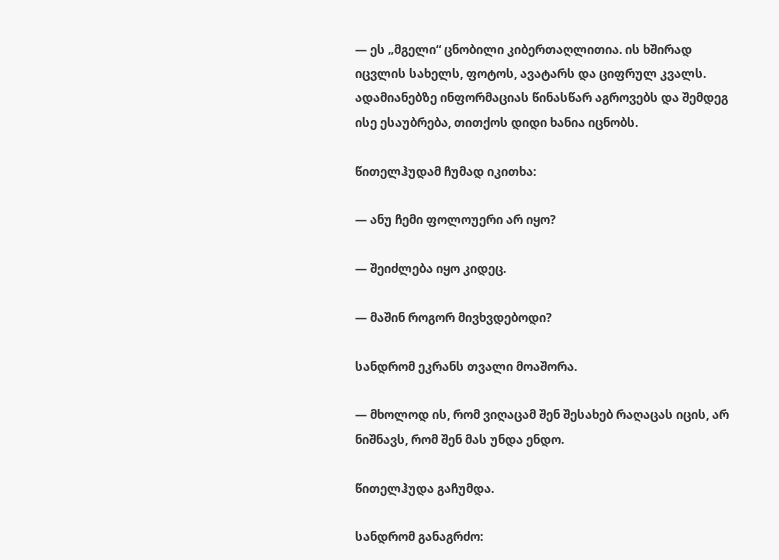— ეს „მგელი“ ცნობილი კიბერთაღლითია. ის ხშირად იცვლის სახელს, ფოტოს, ავატარს და ციფრულ კვალს. ადამიანებზე ინფორმაციას წინასწარ აგროვებს და შემდეგ ისე ესაუბრება, თითქოს დიდი ხანია იცნობს.

წითელჰუდამ ჩუმად იკითხა:

— ანუ ჩემი ფოლოუერი არ იყო?

— შეიძლება იყო კიდეც.

— მაშინ როგორ მივხვდებოდი?

სანდრომ ეკრანს თვალი მოაშორა.

— მხოლოდ ის, რომ ვიღაცამ შენ შესახებ რაღაცას იცის, არ ნიშნავს, რომ შენ მას უნდა ენდო.

წითელჰუდა გაჩუმდა.

სანდრომ განაგრძო: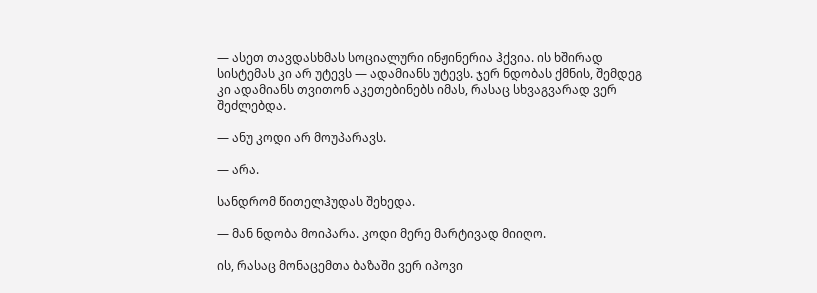— ასეთ თავდასხმას სოციალური ინჟინერია ჰქვია. ის ხშირად სისტემას კი არ უტევს — ადამიანს უტევს. ჯერ ნდობას ქმნის, შემდეგ კი ადამიანს თვითონ აკეთებინებს იმას, რასაც სხვაგვარად ვერ შეძლებდა.

— ანუ კოდი არ მოუპარავს.

— არა.

სანდრომ წითელჰუდას შეხედა.

— მან ნდობა მოიპარა. კოდი მერე მარტივად მიიღო.

ის, რასაც მონაცემთა ბაზაში ვერ იპოვი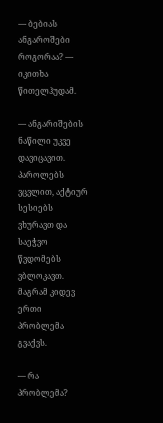— ბებიას ანგაროშები როგორაა? — იკითხა წითელჰუდამ.

— ანგარიშების ნაწილი უკვე დავიცავით. პაროლებს ვცვლით, აქტიურ სესიებს ვხურავთ და საეჭვო წვდომებს ვბლოკავთ. მაგრამ კიდევ ერთი პრობლემა გვაქვს.

— რა პრობლემა?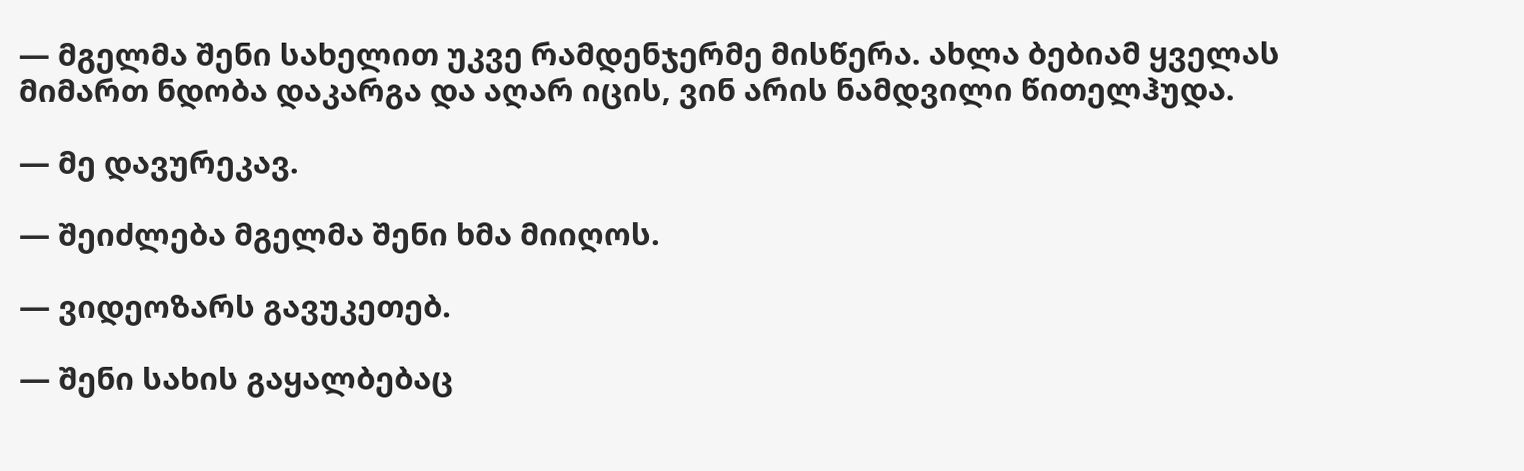— მგელმა შენი სახელით უკვე რამდენჯერმე მისწერა. ახლა ბებიამ ყველას მიმართ ნდობა დაკარგა და აღარ იცის, ვინ არის ნამდვილი წითელჰუდა.

— მე დავურეკავ.

— შეიძლება მგელმა შენი ხმა მიიღოს.

— ვიდეოზარს გავუკეთებ.

— შენი სახის გაყალბებაც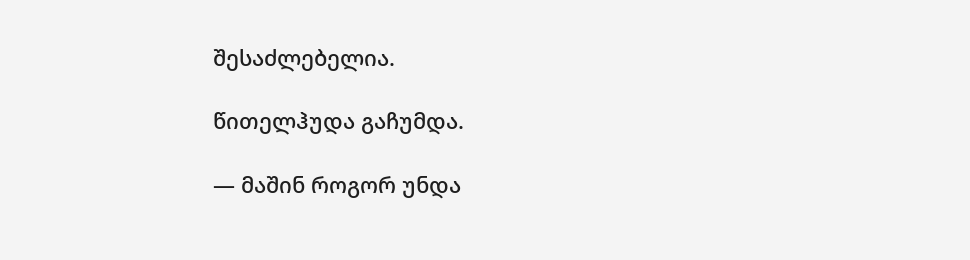შესაძლებელია.

წითელჰუდა გაჩუმდა.

— მაშინ როგორ უნდა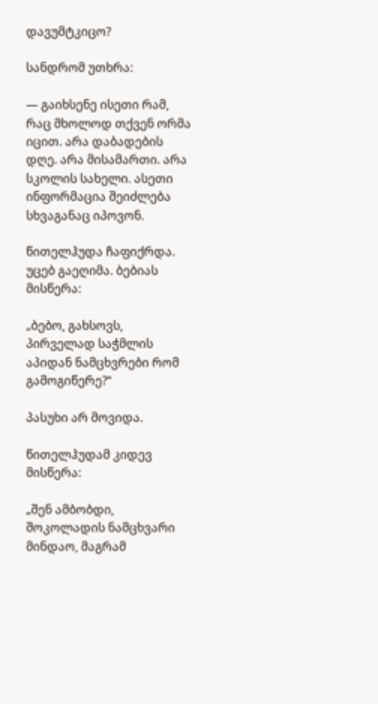დავუმტკიცო?

სანდრომ უთხრა:

— გაიხსენე ისეთი რამ, რაც მხოლოდ თქვენ ორმა იცით. არა დაბადების დღე. არა მისამართი. არა სკოლის სახელი. ასეთი ინფორმაცია შეიძლება სხვაგანაც იპოვონ.

წითელჰუდა ჩაფიქრდა. უცებ გაეღიმა. ბებიას მისწერა:

„ბებო, გახსოვს, პირველად საჭმლის აპიდან ნამცხვრები რომ გამოგიწერე?“

პასუხი არ მოვიდა.

წითელჰუდამ კიდევ მისწერა:

„შენ ამბობდი, შოკოლადის ნამცხვარი მინდაო, მაგრამ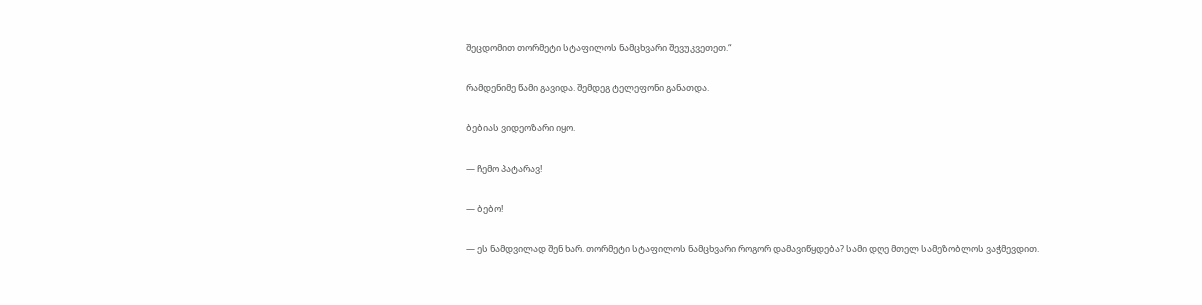შეცდომით თორმეტი სტაფილოს ნამცხვარი შევუკვეთეთ.“

რამდენიმე წამი გავიდა. შემდეგ ტელეფონი განათდა.

ბებიას ვიდეოზარი იყო.

— ჩემო პატარავ!

— ბებო!

— ეს ნამდვილად შენ ხარ. თორმეტი სტაფილოს ნამცხვარი როგორ დამავიწყდება? სამი დღე მთელ სამეზობლოს ვაჭმევდით.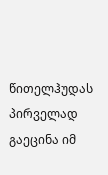წითელჰუდას პირველად გაეცინა იმ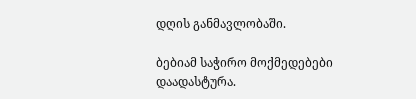დღის განმავლობაში.

ბებიამ საჭირო მოქმედებები დაადასტურა.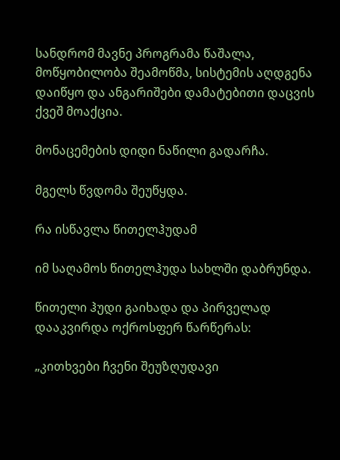სანდრომ მავნე პროგრამა წაშალა, მოწყობილობა შეამოწმა, სისტემის აღდგენა დაიწყო და ანგარიშები დამატებითი დაცვის ქვეშ მოაქცია.

მონაცემების დიდი ნაწილი გადარჩა.

მგელს წვდომა შეუწყდა.

რა ისწავლა წითელჰუდამ

იმ საღამოს წითელჰუდა სახლში დაბრუნდა.

წითელი ჰუდი გაიხადა და პირველად დააკვირდა ოქროსფერ წარწერას:

„კითხვები ჩვენი შეუზღუდავი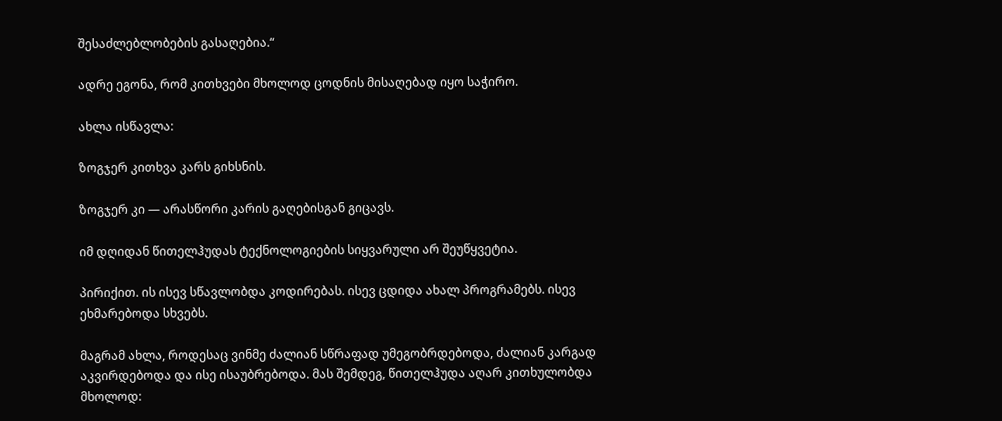შესაძლებლობების გასაღებია.“

ადრე ეგონა, რომ კითხვები მხოლოდ ცოდნის მისაღებად იყო საჭირო.

ახლა ისწავლა:

ზოგჯერ კითხვა კარს გიხსნის.

ზოგჯერ კი — არასწორი კარის გაღებისგან გიცავს.

იმ დღიდან წითელჰუდას ტექნოლოგიების სიყვარული არ შეუწყვეტია.

პირიქით. ის ისევ სწავლობდა კოდირებას. ისევ ცდიდა ახალ პროგრამებს. ისევ ეხმარებოდა სხვებს.

მაგრამ ახლა, როდესაც ვინმე ძალიან სწრაფად უმეგობრდებოდა, ძალიან კარგად აკვირდებოდა და ისე ისაუბრებოდა. მას შემდეგ, წითელჰუდა აღარ კითხულობდა მხოლოდ: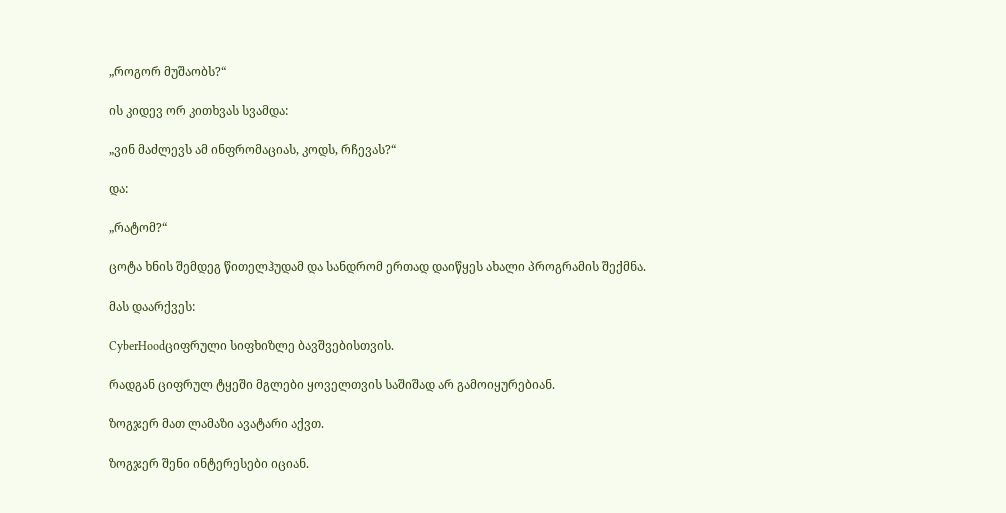„როგორ მუშაობს?“

ის კიდევ ორ კითხვას სვამდა:

„ვინ მაძლევს ამ ინფრომაციას, კოდს, რჩევას?“

და:

„რატომ?“

ცოტა ხნის შემდეგ წითელჰუდამ და სანდრომ ერთად დაიწყეს ახალი პროგრამის შექმნა.

მას დაარქვეს:

CyberHoodციფრული სიფხიზლე ბავშვებისთვის.

რადგან ციფრულ ტყეში მგლები ყოველთვის საშიშად არ გამოიყურებიან.

ზოგჯერ მათ ლამაზი ავატარი აქვთ.

ზოგჯერ შენი ინტერესები იციან.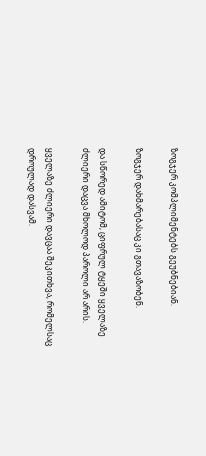ზოგჯერ კომპლიმენტებს გეუბნებიან.

ზოგჯერ დახმარებასაც კი გთავაზობენ.

და სწორედ ამიტომ, ციფრულ ტყეში ყველაზე ძლიერი დაცვა მხოლოდ პაროლი არ არის.

ყველაზე ძლიერი დავცაა შეკითხვა, რომელსაც დროულად დასვამ.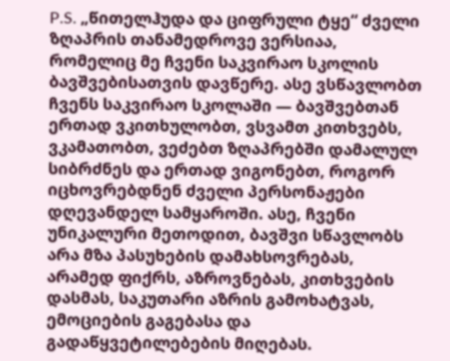P.S. „წითელჰუდა და ციფრული ტყე“ ძველი ზღაპრის თანამედროვე ვერსიაა, რომელიც მე ჩვენი საკვირაო სკოლის ბავშვებისათვის დავწერე. ასე ვსწავლობთ ჩვენს საკვირაო სკოლაში — ბავშვებთან ერთად ვკითხულობთ, ვსვამთ კითხვებს, ვკამათობთ, ვეძებთ ზღაპრებში დამალულ სიბრძნეს და ერთად ვიგონებთ, როგორ იცხოვრებდნენ ძველი პერსონაჟები დღევანდელ სამყაროში. ასე, ჩვენი უნიკალური მეთოდით, ბავშვი სწავლობს არა მზა პასუხების დამახსოვრებას, არამედ ფიქრს, აზროვნებას, კითხვების დასმას, საკუთარი აზრის გამოხატვას, ემოციების გაგებასა და გადაწყვეტილებების მიღებას.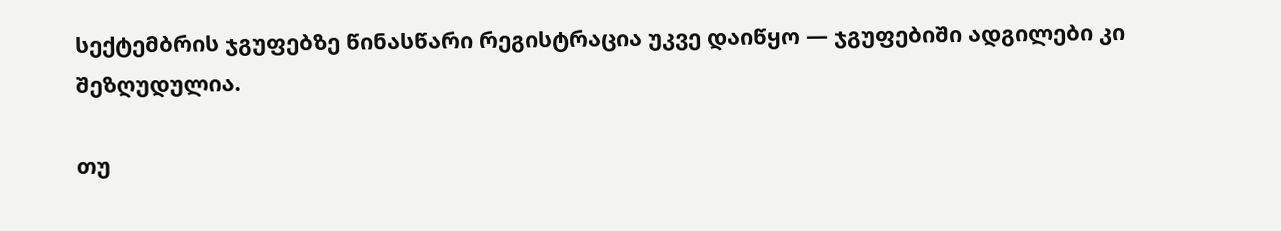სექტემბრის ჯგუფებზე წინასწარი რეგისტრაცია უკვე დაიწყო — ჯგუფებიში ადგილები კი შეზღუდულია.

თუ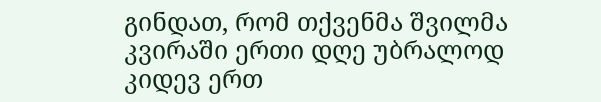გინდათ, რომ თქვენმა შვილმა კვირაში ერთი დღე უბრალოდ კიდევ ერთ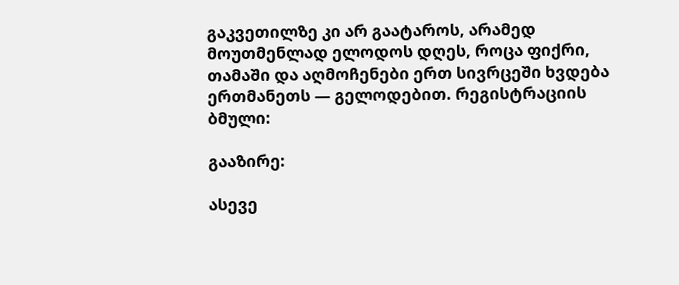გაკვეთილზე კი არ გაატაროს, არამედ მოუთმენლად ელოდოს დღეს, როცა ფიქრი, თამაში და აღმოჩენები ერთ სივრცეში ხვდება ერთმანეთს — გელოდებით. რეგისტრაციის ბმული:

გააზირე:

ასევე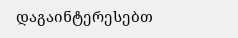დაგაინტერესებთ